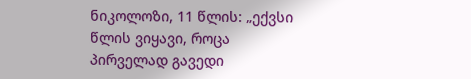ნიკოლოზი, 11 წლის: „ექვსი წლის ვიყავი, როცა პირველად გავედი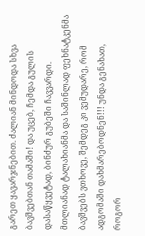გარეთ ყავარჯნებით. ძალიან მინდოდა სხვა ბავშვებთან თამაში! და უცებ, ჩემდა გულის დასაწყვეტად, ბინძურ გუბეში ჩავვარდი. მთლიანად ტალახიანმა და საშინლად ფეხნატკენმა ბავშვებს ვთხოვე, შემდეგ კი ვემუდარე, რომ ადგომაში დახმარებოდნენ!!! უნდა გენახათ, როგორ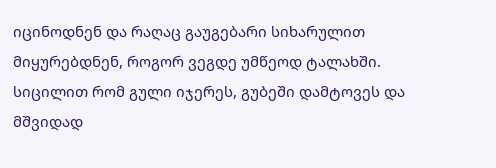იცინოდნენ და რაღაც გაუგებარი სიხარულით მიყურებდნენ, როგორ ვეგდე უმწეოდ ტალახში. სიცილით რომ გული იჯერეს, გუბეში დამტოვეს და მშვიდად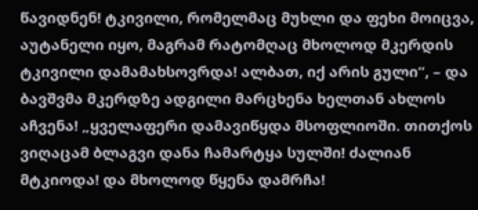წავიდნენ! ტკივილი, რომელმაც მუხლი და ფეხი მოიცვა, აუტანელი იყო, მაგრამ რატომღაც მხოლოდ მკერდის ტკივილი დამამახსოვრდა! ალბათ, იქ არის გული“, – და ბავშვმა მკერდზე ადგილი მარცხენა ხელთან ახლოს აჩვენა! „ყველაფერი დამავიწყდა მსოფლიოში. თითქოს ვიღაცამ ბლაგვი დანა ჩამარტყა სულში! ძალიან მტკიოდა! და მხოლოდ წყენა დამრჩა!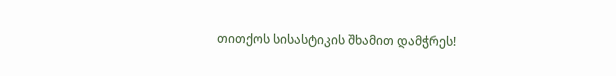თითქოს სისასტიკის შხამით დამჭრეს!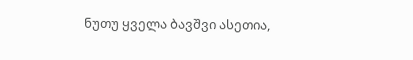ნუთუ ყველა ბავშვი ასეთია,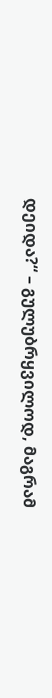დეიდა?“ – გულუბრყვილოდ, მაგრამ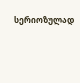სერიოზულად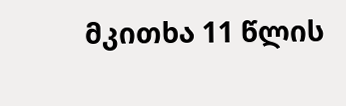მკითხა 11 წლის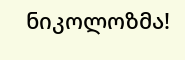ნიკოლოზმა!